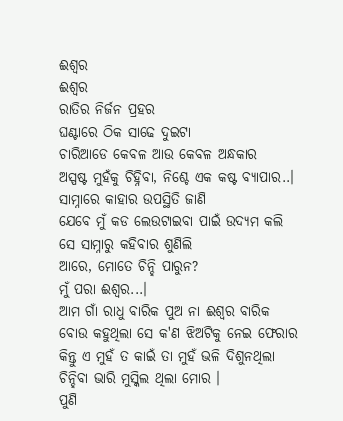ଈଶ୍ୱର
ଈଶ୍ୱର
ରାତିର ନିର୍ଜନ ପ୍ରହର
ଘଣ୍ଟାରେ ଠିକ ସାଢେ ଦୁଇଟା
ଚାରିଆଡେ କେବଳ ଆଉ କେବଳ ଅନ୍ଧକାର
ଅସ୍ପଷ୍ଟ ମୁହଁକୁ ଚିହ୍ନିବା, ନିଶ୍ଚେ ଏକ କଷ୍ଟ ବ୍ୟାପାର..।
ସାମ୍ନାରେ କାହାର ଉପସ୍ଥିତି ଜାଣି
ଯେବେ ମୁଁ କଡ ଲେଉଟାଇବା ପାଇଁ ଉଦ୍ୟମ କଲି
ସେ ସାମ୍ନାରୁ କହିବାର ଶୁଣିଲି
ଆରେ, ମୋତେ ଚିନ୍ହି ପାରୁନ?
ମୁଁ ପରା ଈଶ୍ୱର...।
ଆମ ଗାଁ ରାଧୁ ବାରିକ ପୁଅ ନା ଈଶ୍ୱର ବାରିକ
ବୋଉ କହୁଥିଲା ସେ କ'ଣ ଝିଅଟିକୁ ନେଇ ଫେରାର
କିନ୍ତୁ ଏ ମୁହଁ ତ କାଇଁ ତା ମୁହଁ ଭଳି ଦିଶୁନଥିଲା
ଚିନ୍ହିବା ଭାରି ମୁସ୍କିଲ ଥିଲା ମୋର ।
ପୁଣି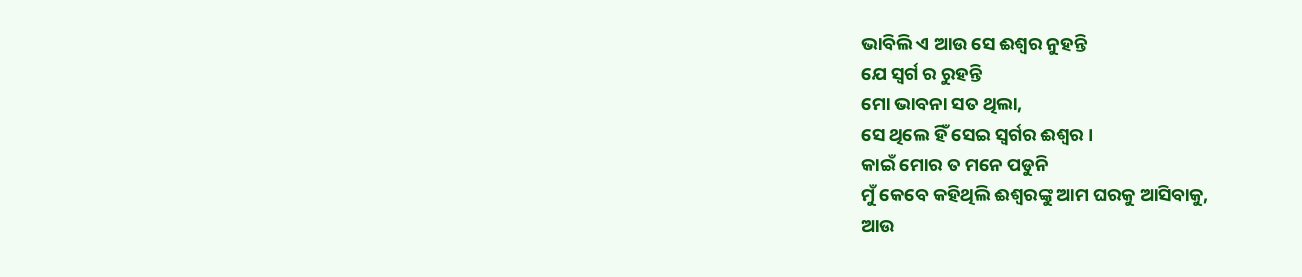ଭାବିଲି ଏ ଆଉ ସେ ଈଶ୍ୱର ନୁହନ୍ତି
ଯେ ସ୍ୱର୍ଗ ର ରୁହନ୍ତି
ମୋ ଭାବନା ସତ ଥିଲା,
ସେ ଥିଲେ ହିଁ ସେଇ ସ୍ୱର୍ଗର ଈଶ୍ୱର ।
କାଇଁ ମୋର ତ ମନେ ପଡୁନି
ମୁଁ କେବେ କହିଥିଲି ଈଶ୍ୱରଙ୍କୁ ଆମ ଘରକୁ ଆସିବାକୁ,
ଆଉ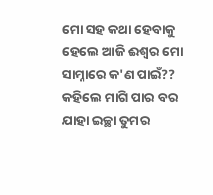ମୋ ସହ କଥା ହେବାକୁ
ହେଲେ ଆଜି ଈଶ୍ୱର ମୋ ସାମ୍ନାରେ କ'ଣ ପାଇଁ??
କହିଲେ ମାଗି ପାର ବର
ଯାହା ଇଚ୍ଛା ତୁମର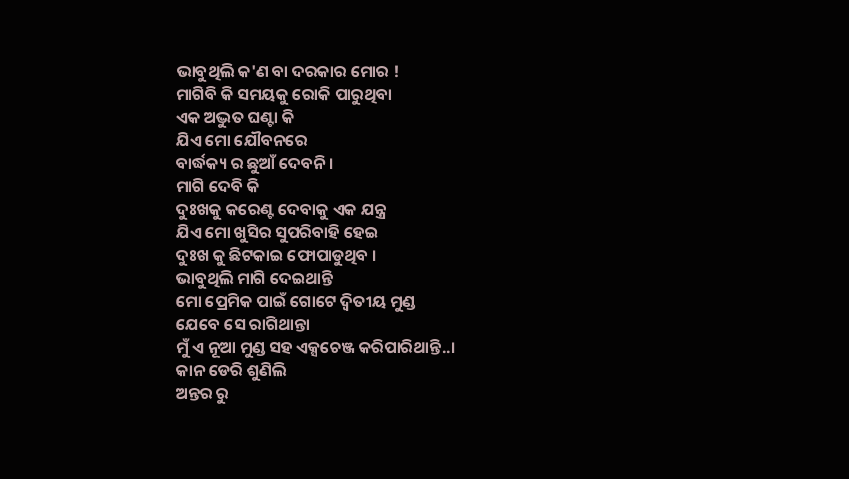ଭାବୁଥିଲି କ'ଣ ବା ଦରକାର ମୋର !
ମାଗିବି କି ସମୟକୁ ରୋକି ପାରୁଥିବା
ଏକ ଅଦ୍ଭୁତ ଘଣ୍ଟା କି
ଯିଏ ମୋ ଯୌବନରେ
ବାର୍ଦ୍ଧକ୍ୟ ର ଛୁଆଁ ଦେବନି ।
ମାଗି ଦେବି କି
ଦୁଃଖକୁ କରେଣ୍ଟ ଦେବାକୁ ଏକ ଯନ୍ତ୍ର
ଯିଏ ମୋ ଖୁସିର ସୁପରିବାହି ହେଇ
ଦୁଃଖ କୁ ଛିଟକାଇ ଫୋପାଡୁଥିବ ।
ଭାବୁଥିଲି ମାଗି ଦେଇଥାନ୍ତି
ମୋ ପ୍ରେମିକ ପାଇଁ ଗୋଟେ ଦ୍ୱିତୀୟ ମୁଣ୍ଡ
ଯେବେ ସେ ରାଗିଥାନ୍ତା
ମୁଁ ଏ ନୂଆ ମୁଣ୍ଡ ସହ ଏକ୍ସଚେଞ୍ଜ କରିପାରିଥାନ୍ତି..।
କାନ ଡେରି ଶୁଣିଲି
ଅନ୍ତର ରୁ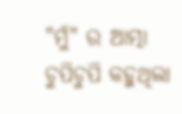"ମୁଁ" ର ଆତ୍ମା ଚୁପିଚୁପି କହୁଥିଲା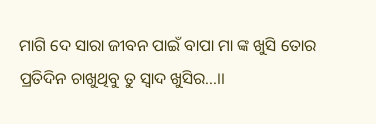ମାଗି ଦେ ସାରା ଜୀବନ ପାଇଁ ବାପା ମା ଙ୍କ ଖୁସି ତୋର
ପ୍ରତିଦିନ ଚାଖୁଥିବୁ ତୁ ସ୍ୱାଦ ଖୁସିର...।।